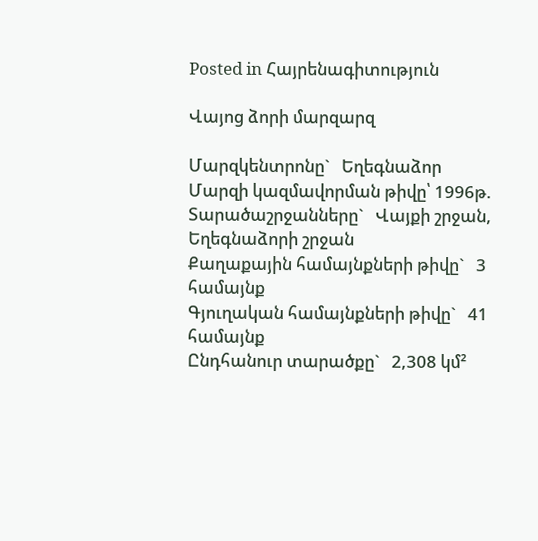Posted in Հայրենագիտություն

Վայոց ձորի մարզարզ

Մարզկենտրոնը`   Եղեգնաձոր
Մարզի կազմավորման թիվը՝ 1996թ.
Տարածաշրջանները`   Վայքի շրջան, Եղեգնաձորի շրջան
Քաղաքային համայնքների թիվը`   3 համայնք
Գյուղական համայնքների թիվը`   41 համայնք
Ընդհանուր տարածքը`   2,308 կմ²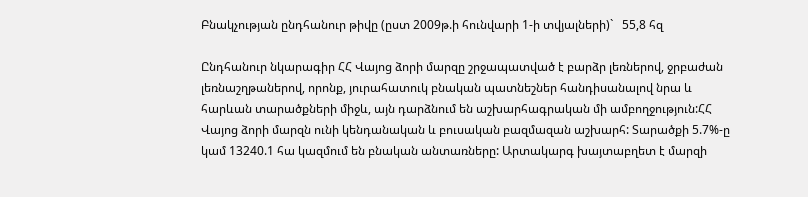Բնակչության ընդհանուր թիվը (ըստ 2009թ.ի հունվարի 1-ի տվյալների)`   55,8 հզ

Ընդհանուր նկարագիր ՀՀ Վայոց ձորի մարզը շրջապատված է բարձր լեռներով, ջրբաժան լեռնաշղթաներով, որոնք, յուրահատուկ բնական պատնեշներ հանդիսանալով նրա և հարևան տարածքների միջև, այն դարձնում են աշխարհագրական մի ամբողջություն:ՀՀ Վայոց ձորի մարզն ունի կենդանական և բուսական բազմազան աշխարհ: Տարածքի 5.7%-ը կամ 13240.1 հա կազմում են բնական անտառները: Արտակարգ խայտաբղետ է մարզի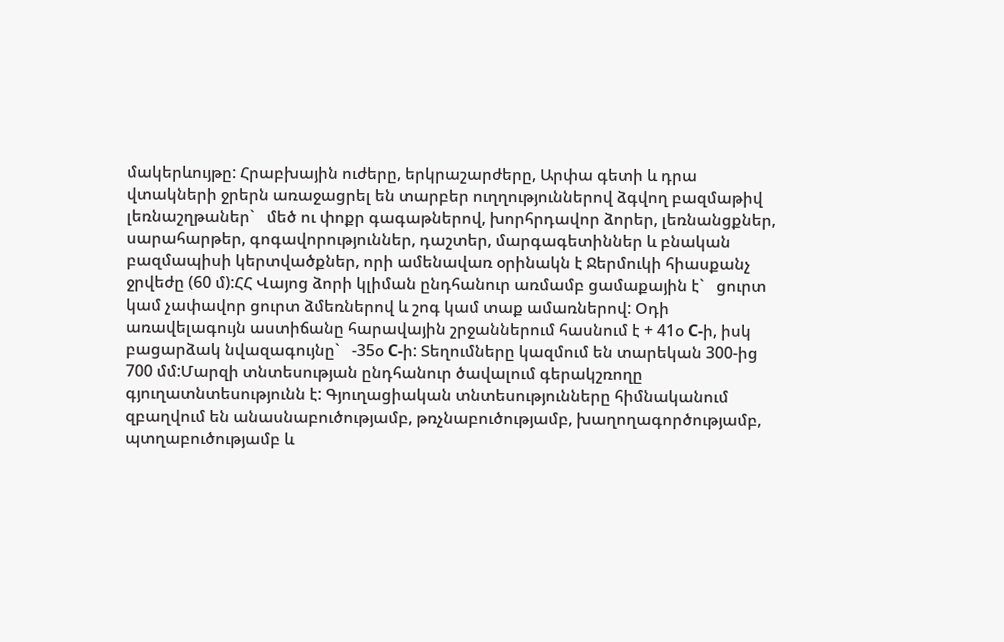մակերևույթը: Հրաբխային ուժերը, երկրաշարժերը, Արփա գետի և դրա վտակների ջրերն առաջացրել են տարբեր ուղղություններով ձգվող բազմաթիվ լեռնաշղթաներ`   մեծ ու փոքր գագաթներով, խորհրդավոր ձորեր, լեռնանցքներ, սարահարթեր, գոգավորություններ, դաշտեր, մարգագետիններ և բնական բազմապիսի կերտվածքներ, որի ամենավառ օրինակն է Ջերմուկի հիասքանչ ջրվեժը (60 մ):ՀՀ Վայոց ձորի կլիման ընդհանուր առմամբ ցամաքային է`   ցուրտ կամ չափավոր ցուրտ ձմեռներով և շոգ կամ տաք ամառներով: Օդի առավելագույն աստիճանը հարավային շրջաններում հասնում է + 41օ C-ի, իսկ բացարձակ նվազագույնը`   -35օ C-ի: Տեղումները կազմում են տարեկան 300-ից 700 մմ:Մարզի տնտեսության ընդհանուր ծավալում գերակշռողը գյուղատնտեսությունն է: Գյուղացիական տնտեսությունները հիմնականում զբաղվում են անասնաբուծությամբ, թռչնաբուծությամբ, խաղողագործությամբ, պտղաբուծությամբ և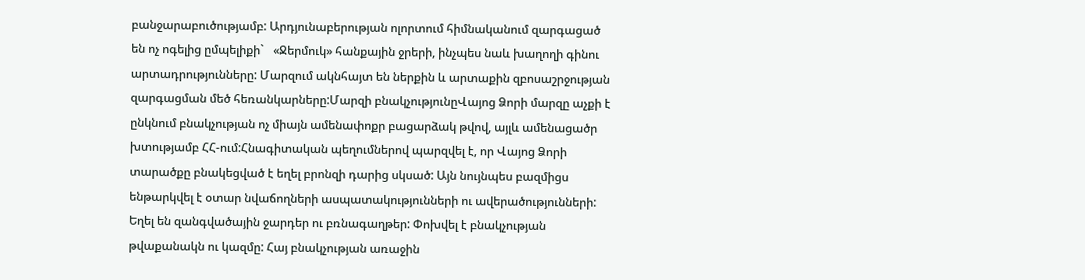բանջարաբուծությամբ: Արդյունաբերության ոլորտում հիմնականում զարգացած են ոչ ոգելից ըմպելիքի`   «Ջերմուկ» հանքային ջրերի, ինչպես նաև խաղողի գինու արտադրությունները: Մարզում ակնհայտ են ներքին և արտաքին զբոսաշրջության զարգացման մեծ հեռանկարները:Մարզի բնակչությունըՎայոց Ձորի մարզը աչքի է ընկնում բնակչության ոչ միայն ամենափոքր բացարձակ թվով, այլև ամենացածր խտությամբ ՀՀ-ում:Հնագիտական պեղումներով պարզվել է, որ Վայոց Ձորի տարածքը բնակեցված է եղել բրոնզի դարից սկսած: Այն նույնպես բազմիցս ենթարկվել է օտար նվաճողների ասպատակությունների ու ավերածությունների: Եղել են զանգվածային ջարդեր ու բռնագաղթեր: Փոխվել է բնակչության թվաքանակն ու կազմը: Հայ բնակչության առաջին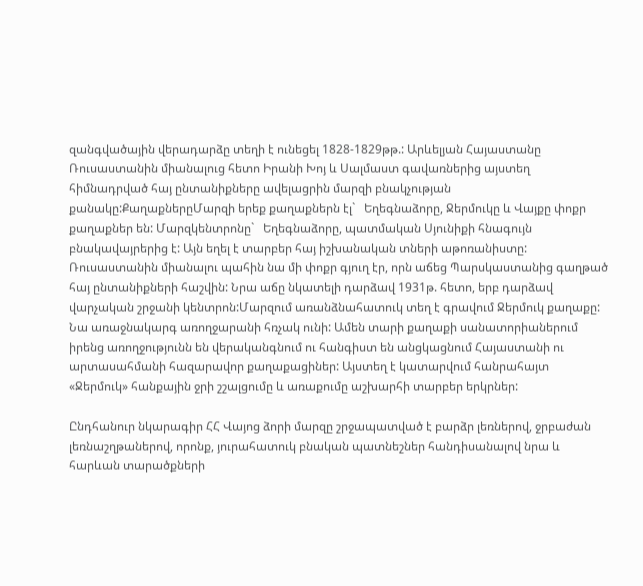զանգվածային վերադարձը տեղի է ունեցել 1828-1829թթ.: Արևելյան Հայաստանը Ռուսաստանին միանալուց հետո Իրանի Խոյ և Սալմաստ գավառներից այստեղ հիմնադրված հայ ընտանիքները ավելացրին մարզի բնակչության քանակը:ՔաղաքներըՄարզի երեք քաղաքներն էլ`   Եղեգնաձորը, Ջերմուկը և Վայքը փոքր քաղաքներ են: Մարզկենտրոնը`   Եղեգնաձորը, պատմական Սյունիքի հնագույն բնակավայրերից է: Այն եղել է տարբեր հայ իշխանական տների աթոռանիստը: Ռուսաստանին միանալու պահին նա մի փոքր գյուղ էր, որն աճեց Պարսկաստանից գաղթած հայ ընտանիքների հաշվին: Նրա աճը նկատելի դարձավ 1931թ. հետո, երբ դարձավ վարչական շրջանի կենտրոն:Մարզում առանձնահատուկ տեղ է գրավում Ջերմուկ քաղաքը: Նա առաջնակարգ առողջարանի հռչակ ունի: Ամեն տարի քաղաքի սանատորիաներում իրենց առողջությունն են վերականգնում ու հանգիստ են անցկացնում Հայաստանի ու արտասահմանի հազարավոր քաղաքացիներ: Այստեղ է կատարվում հանրահայտ «Ջերմուկ» հանքային ջրի շշալցումը և առաքումը աշխարհի տարբեր երկրներ:

Ընդհանուր նկարագիր ՀՀ Վայոց ձորի մարզը շրջապատված է բարձր լեռներով, ջրբաժան լեռնաշղթաներով, որոնք, յուրահատուկ բնական պատնեշներ հանդիսանալով նրա և հարևան տարածքների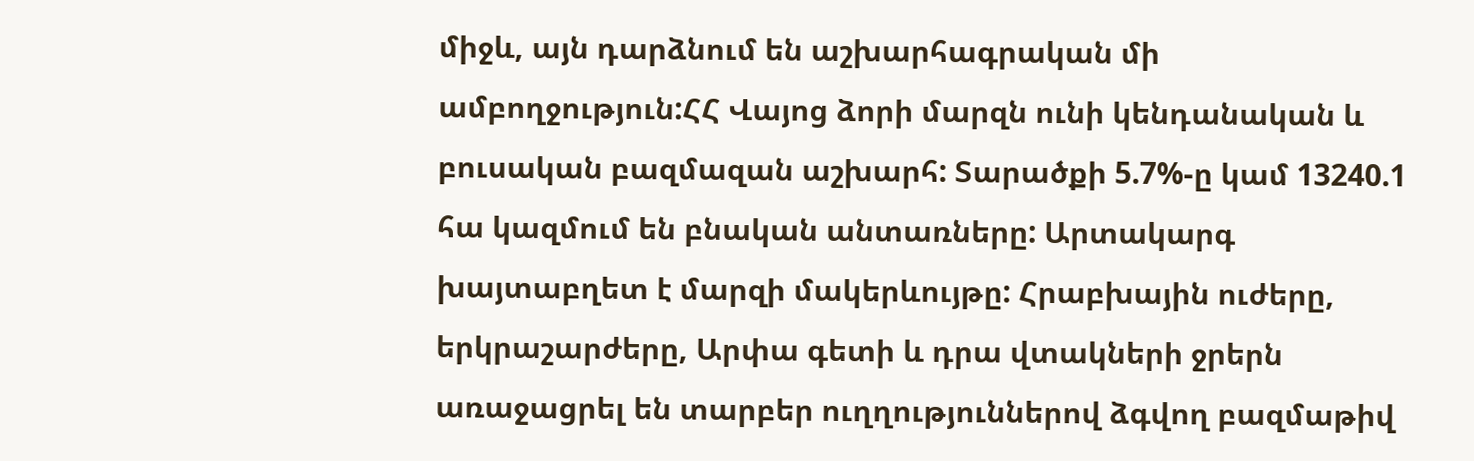միջև, այն դարձնում են աշխարհագրական մի ամբողջություն:ՀՀ Վայոց ձորի մարզն ունի կենդանական և բուսական բազմազան աշխարհ: Տարածքի 5.7%-ը կամ 13240.1 հա կազմում են բնական անտառները: Արտակարգ խայտաբղետ է մարզի մակերևույթը: Հրաբխային ուժերը, երկրաշարժերը, Արփա գետի և դրա վտակների ջրերն առաջացրել են տարբեր ուղղություններով ձգվող բազմաթիվ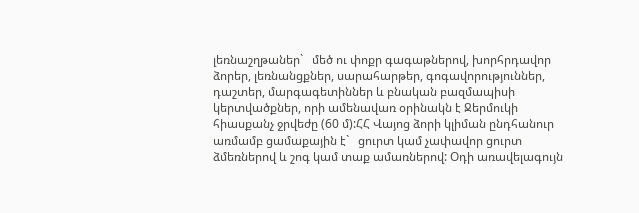լեռնաշղթաներ`   մեծ ու փոքր գագաթներով, խորհրդավոր ձորեր, լեռնանցքներ, սարահարթեր, գոգավորություններ, դաշտեր, մարգագետիններ և բնական բազմապիսի կերտվածքներ, որի ամենավառ օրինակն է Ջերմուկի հիասքանչ ջրվեժը (60 մ):ՀՀ Վայոց ձորի կլիման ընդհանուր առմամբ ցամաքային է`   ցուրտ կամ չափավոր ցուրտ ձմեռներով և շոգ կամ տաք ամառներով: Օդի առավելագույն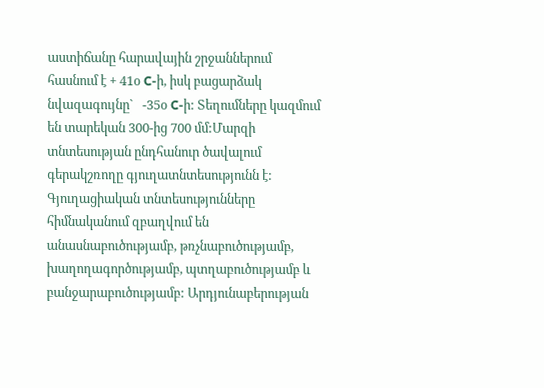աստիճանը հարավային շրջաններում հասնում է + 41օ C-ի, իսկ բացարձակ նվազագույնը`   -35օ C-ի: Տեղումները կազմում են տարեկան 300-ից 700 մմ:Մարզի տնտեսության ընդհանուր ծավալում գերակշռողը գյուղատնտեսությունն է: Գյուղացիական տնտեսությունները հիմնականում զբաղվում են անասնաբուծությամբ, թռչնաբուծությամբ, խաղողագործությամբ, պտղաբուծությամբ և բանջարաբուծությամբ: Արդյունաբերության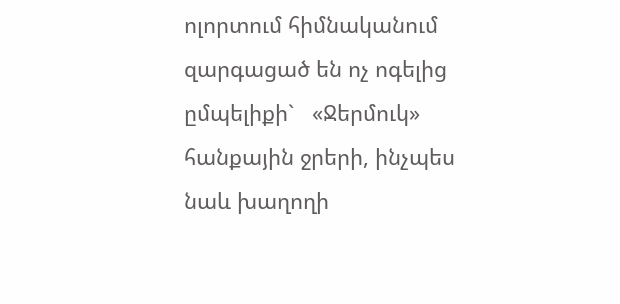ոլորտում հիմնականում զարգացած են ոչ ոգելից ըմպելիքի`   «Ջերմուկ» հանքային ջրերի, ինչպես նաև խաղողի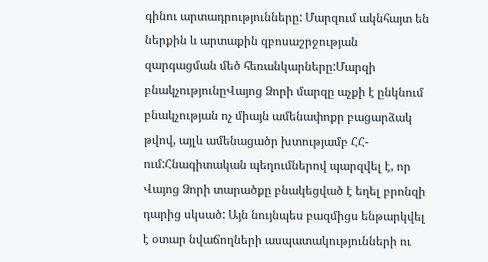գինու արտադրությունները: Մարզում ակնհայտ են ներքին և արտաքին զբոսաշրջության զարգացման մեծ հեռանկարները:Մարզի բնակչությունըՎայոց Ձորի մարզը աչքի է ընկնում բնակչության ոչ միայն ամենափոքր բացարձակ թվով, այլև ամենացածր խտությամբ ՀՀ-ում:Հնագիտական պեղումներով պարզվել է, որ Վայոց Ձորի տարածքը բնակեցված է եղել բրոնզի դարից սկսած: Այն նույնպես բազմիցս ենթարկվել է օտար նվաճողների ասպատակությունների ու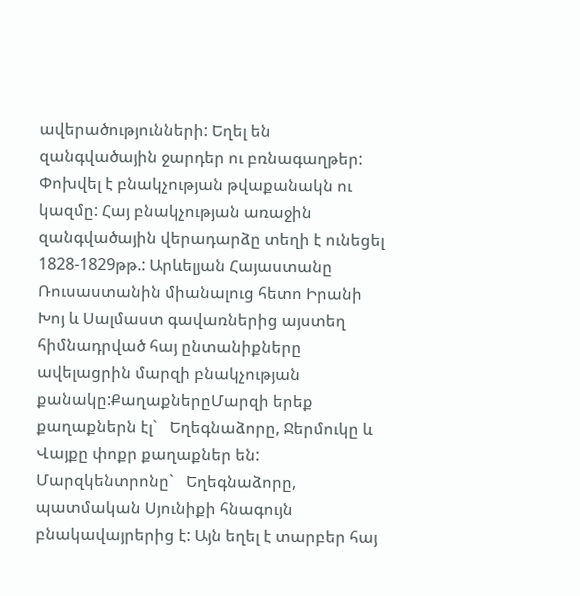ավերածությունների: Եղել են զանգվածային ջարդեր ու բռնագաղթեր: Փոխվել է բնակչության թվաքանակն ու կազմը: Հայ բնակչության առաջին զանգվածային վերադարձը տեղի է ունեցել 1828-1829թթ.: Արևելյան Հայաստանը Ռուսաստանին միանալուց հետո Իրանի Խոյ և Սալմաստ գավառներից այստեղ հիմնադրված հայ ընտանիքները ավելացրին մարզի բնակչության քանակը:ՔաղաքներըՄարզի երեք քաղաքներն էլ`   Եղեգնաձորը, Ջերմուկը և Վայքը փոքր քաղաքներ են: Մարզկենտրոնը`   Եղեգնաձորը, պատմական Սյունիքի հնագույն բնակավայրերից է: Այն եղել է տարբեր հայ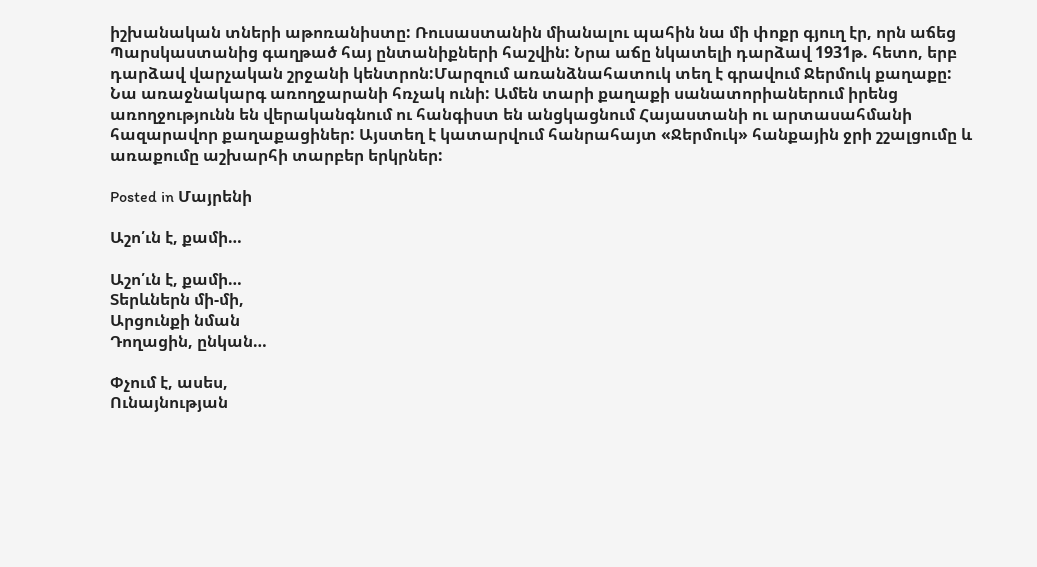իշխանական տների աթոռանիստը: Ռուսաստանին միանալու պահին նա մի փոքր գյուղ էր, որն աճեց Պարսկաստանից գաղթած հայ ընտանիքների հաշվին: Նրա աճը նկատելի դարձավ 1931թ. հետո, երբ դարձավ վարչական շրջանի կենտրոն:Մարզում առանձնահատուկ տեղ է գրավում Ջերմուկ քաղաքը: Նա առաջնակարգ առողջարանի հռչակ ունի: Ամեն տարի քաղաքի սանատորիաներում իրենց առողջությունն են վերականգնում ու հանգիստ են անցկացնում Հայաստանի ու արտասահմանի հազարավոր քաղաքացիներ: Այստեղ է կատարվում հանրահայտ «Ջերմուկ» հանքային ջրի շշալցումը և առաքումը աշխարհի տարբեր երկրներ:

Posted in Մայրենի

Աշո՛ւն է, քամի…

Աշո՛ւն է, քամի…
Տերևներն մի-մի,
Արցունքի նման
Դողացին, ընկան…

Փչում է, ասես,
Ունայնության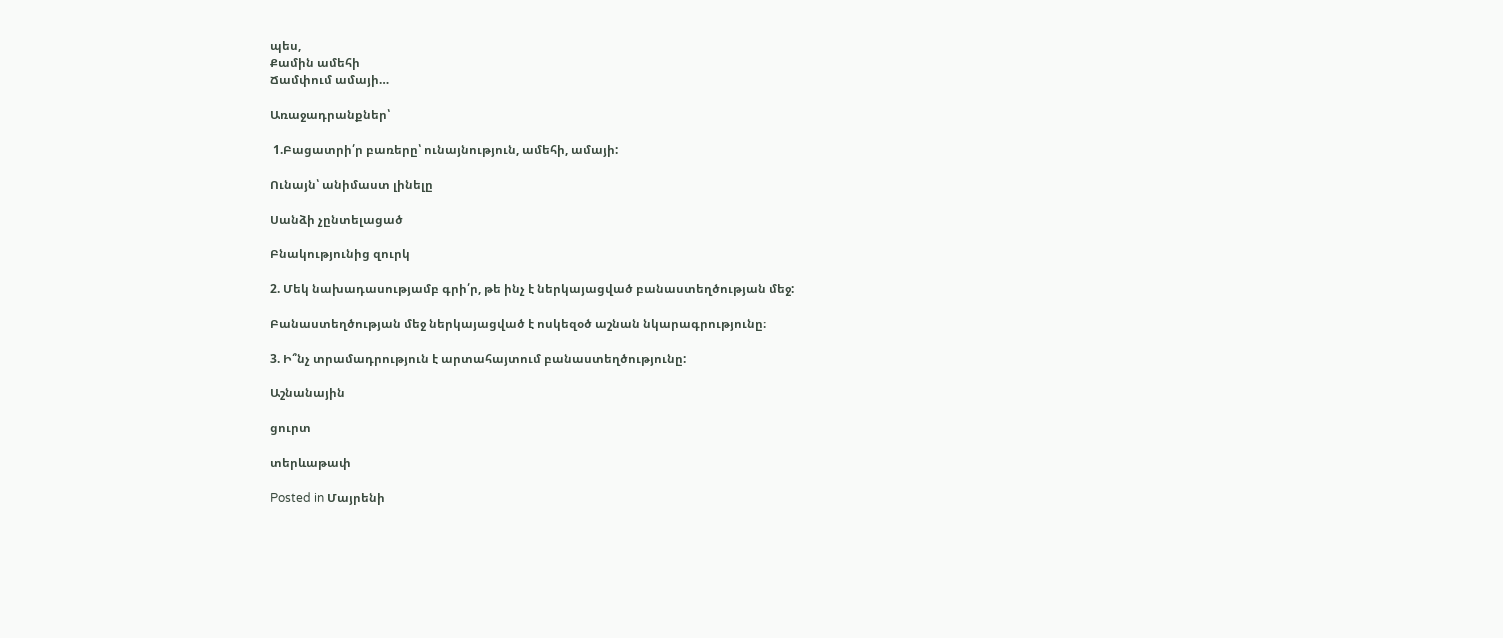պես,
Քամին ամեհի
Ճամփում ամայի…

Առաջադրանքներ՝

 1.Բացատրի՛ր բառերը՝ ունայնություն, ամեհի, ամայի:

Ունայն՝ անիմաստ լինելը

Սանձի չընտելացած

Բնակությունից զուրկ

2. Մեկ նախադասությամբ գրի՛ր, թե ինչ է ներկայացված բանաստեղծության մեջ:

Բանաստեղծության մեջ ներկայացված է ոսկեզօծ աշնան նկարագրությունը։

3. Ի՞նչ տրամադրություն է արտահայտում բանաստեղծությունը:

Աշնանային

ցուրտ

տերևաթափ

Posted in Մայրենի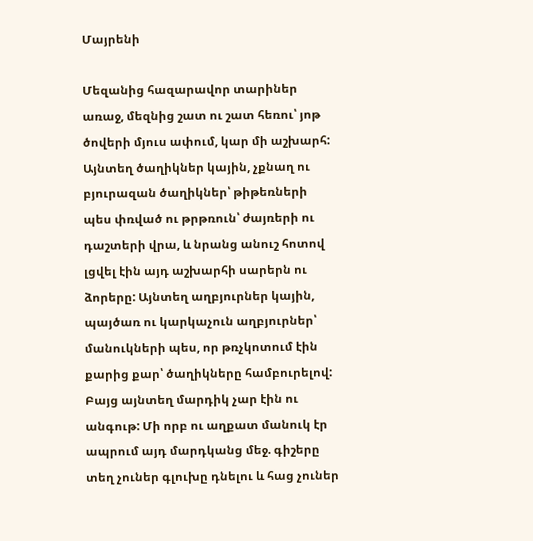Մայրենի

Մեզանից հազարավոր տարիներ առաջ, մեզնից շատ ու շատ հեռու՝ յոթ ծովերի մյուս ափում, կար մի աշխարհ: Այնտեղ ծաղիկներ կային, չքնաղ ու բյուրազան ծաղիկներ՝ թիթեռների պես փռված ու թրթռուն՝ ժայռերի ու դաշտերի վրա, և նրանց անուշ հոտով լցվել էին այդ աշխարհի սարերն ու ձորերը: Այնտեղ աղբյուրներ կային, պայծառ ու կարկաչուն աղբյուրներ՝ մանուկների պես, որ թռչկոտում էին քարից քար՝ ծաղիկները համբուրելով: Բայց այնտեղ մարդիկ չար էին ու անգութ: Մի որբ ու աղքատ մանուկ էր ապրում այդ մարդկանց մեջ. գիշերը տեղ չուներ գլուխը դնելու և հաց չուներ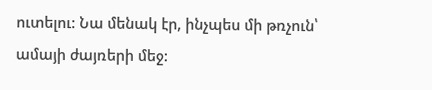ուտելու: Նա մենակ էր, ինչպես մի թռչուն՝ ամայի ժայռերի մեջ: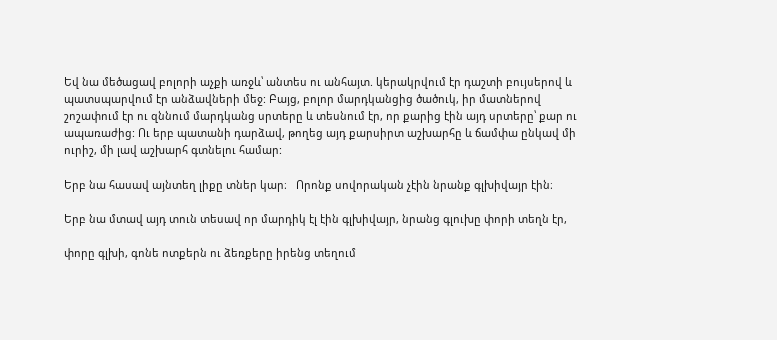Եվ նա մեծացավ բոլորի աչքի առջև՝ անտես ու անհայտ. կերակրվում էր դաշտի բույսերով և պատսպարվում էր անձավների մեջ: Բայց, բոլոր մարդկանցից ծածուկ, իր մատներով շոշափում էր ու զննում մարդկանց սրտերը և տեսնում էր, որ քարից էին այդ սրտերը՝ քար ու ապառաժից: Ու երբ պատանի դարձավ, թողեց այդ քարսիրտ աշխարհը և ճամփա ընկավ մի ուրիշ, մի լավ աշխարհ գտնելու համար:

Երբ նա հասավ այնտեղ լիքը տներ կար։   Որոնք սովորական չէին նրանք գլխիվայր էին։

Երբ նա մտավ այդ տուն տեսավ որ մարդիկ էլ էին գլխիվայր, նրանց գլուխը փորի տեղն էր,

փորը գլխի, գոնե ոտքերն ու ձեռքերը իրենց տեղում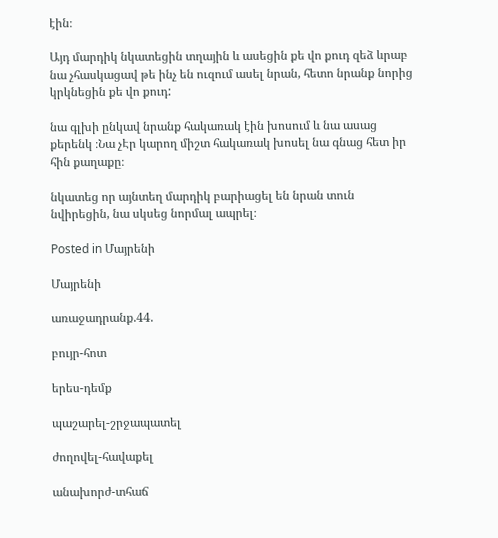էին։

Այդ մարդիկ նկատեցին տղային և ասեցին քե վո քուդ զեձ ևրաբ նա չհասկացավ թե ինչ են ուզում ասել նրան, հետո նրանք նորից կրկնեցին քե վո քուդ:

նա գլխի ընկավ նրանք հակառակ էին խոսում և նա ասաց քերենկ ։Նա չԷր կարող միշտ հակառակ խոսել նա գնաց հետ իր հին քաղաքը։

նկատեց որ այնտեղ մարդիկ բարիացել են նրան տուն նվիրեցին, նա սկսեց նորմալ ապրել։

Posted in Մայրենի

Մայրենի

առաջադրանք.44.

բույր-հոտ

երես-դեմք

պաշարել-շրջապատել

ժողովել-հավաքել

անախորժ-տհաճ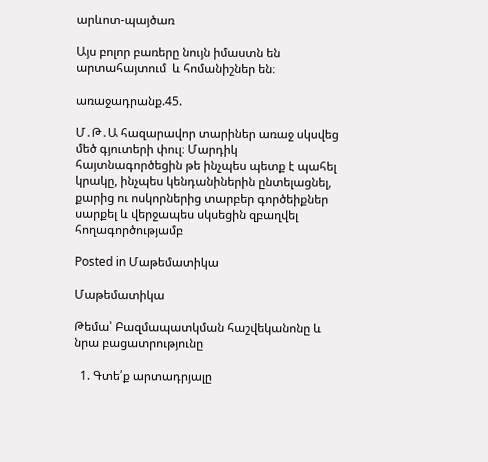արևոտ-պայծառ

Այս բոլոր բառերը նույն իմաստն են արտահայտում  և հոմանիշներ են։

առաջադրանք.45.

Մ․Թ․Ա հազարավոր տարիներ առաջ սկսվեց մեծ գյուտերի փուլ։ Մարդիկ հայտնագործեցին թե ինչպես պետք է պահել կրակը, ինչպես կենդանիներին ընտելացնել, քարից ու ոսկորներից տարբեր գործեիքներ սարքել և վերջապես սկսեցին զբաղվել հողագործությամբ

Posted in Մաթեմատիկա

Մաթեմատիկա

Թեմա՝ Բազմապատկման հաշվեկանոնը և նրա բացատրությունը

  1. Գտե՛ք արտադրյալը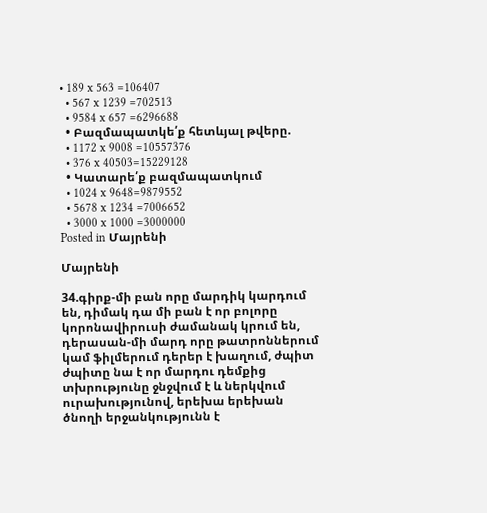• 189 x 563 =106407
  • 567 x 1239 =702513
  • 9584 x 657 =6296688
  • Բազմապատկե՛ք հետևյալ թվերը.
  • 1172 x 9008 =10557376
  • 376 x 40503=15229128
  • Կատարե՛ք բազմապատկում
  • 1024 x 9648=9879552
  • 5678 x 1234 =7006652
  • 3000 x 1000 =3000000
Posted in Մայրենի

Մայրենի

34.գիրք-մի բան որը մարդիկ կարդում են, դիմակ դա մի բան է որ բոլորը կորոնավիրուսի ժամանակ կրում են, դերասան-մի մարդ որը թատրոններում կամ ֆիլմերում դերեր է խաղում, ժպիտ ժպիտը նա է որ մարդու դեմքից տխրությունը ջնջվում է և ներկվում ուրախությունով, երեխա երեխան ծնողի երջանկությունն է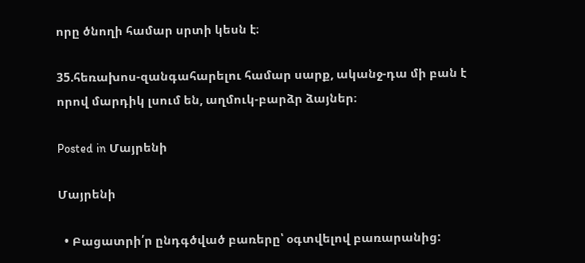որը ծնողի համար սրտի կեսն է։

35.հեռախոս-զանգահարելու համար սարք, ականջ-դա մի բան է որով մարդիկ լսում են, աղմուկ-բարձր ձայներ։

Posted in Մայրենի

Մայրենի

  • Բացատրի՛ր ընդգծված բառերը՝ օգտվելով բառարանից: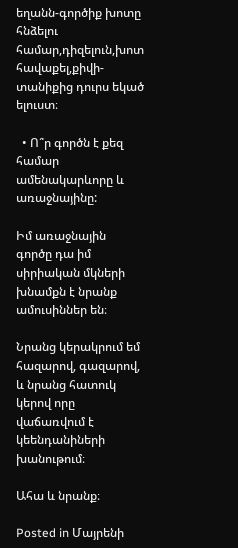եղանն-գործիք խոտը հնձելու համար,դիզելուն,խոտ հավաքել,քիվի-տանիքից դուրս եկած ելուստ։

  • Ո՞ր գործն է քեզ համար ամենակարևորը և առաջնայինը:

Իմ առաջնային գործը դա իմ սիրիական մկների խնամքն է նրանք ամուսիններ են։

Նրանց կերակրում եմ հազարով, գազարով, և նրանց հատուկ կերով որը վաճառվում է կեենդանիների խանութում։

Ահա և նրանք։

Posted in Մայրենի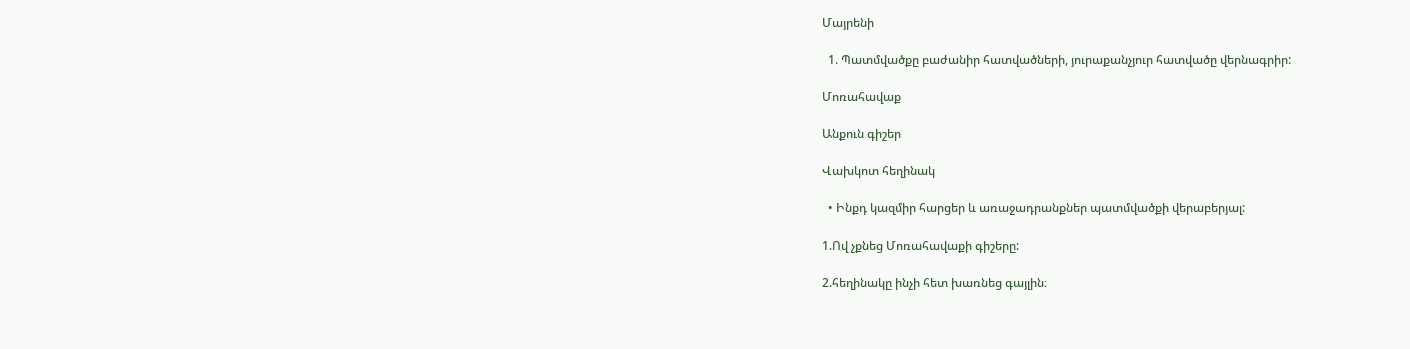Մայրենի

  1. Պատմվածքը բաժանիր հատվածների, յուրաքանչյուր հատվածը վերնագրիր:

Մոռահավաք

Անքուն գիշեր

Վախկոտ հեղինակ

  • Ինքդ կազմիր հարցեր և առաջադրանքներ պատմվածքի վերաբերյալ:

1.Ով չքնեց Մոռահավաքի գիշերը:

2.հեղինակը ինչի հետ խառնեց գայլին։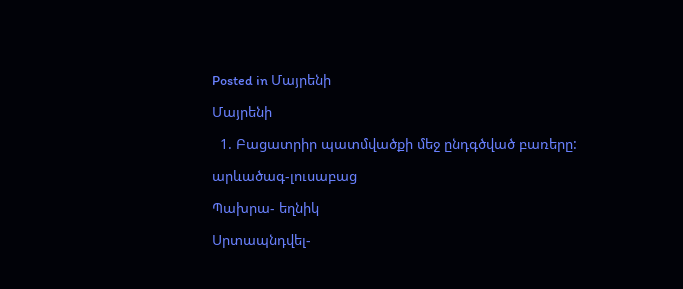Posted in Մայրենի

Մայրենի

  1. Բացատրիր պատմվածքի մեջ ընդգծված բառերը:

արևածագ-լուսաբաց

Պախրա- եղնիկ

Սրտապնդվել-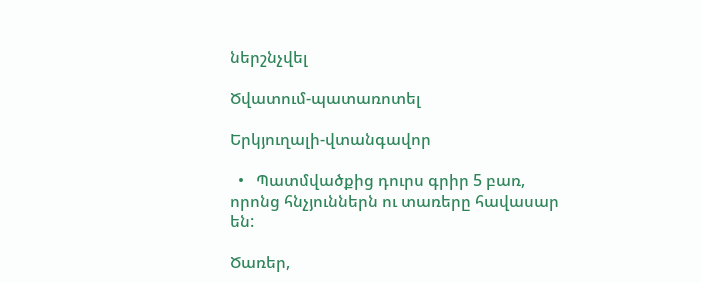ներշնչվել

Ծվատում-պատառոտել

Երկյուղալի-վտանգավոր

  •   Պատմվածքից դուրս գրիր 5 բառ, որոնց հնչյուններն ու տառերը հավասար են:

Ծառեր,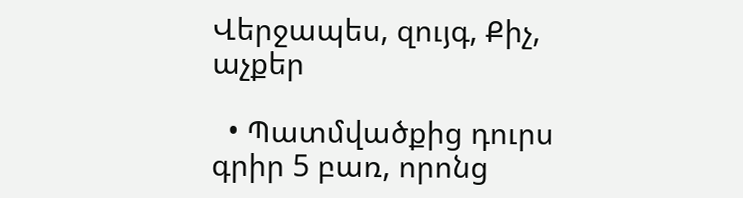Վերջապես, զույգ, Քիչ, աչքեր

  • Պատմվածքից դուրս գրիր 5 բառ, որոնց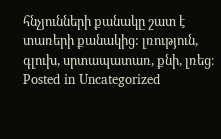հնչյունների քանակը շատ է տառերի քանակից: լռություն, գլուխ, սրտապատառ, քնի, լռեց։
Posted in Uncategorized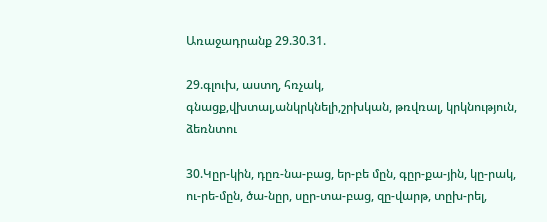Առաջադրանք 29.30.31.

29.գլուխ, աստղ, հռչակ, գնացք,վխտալ,անկրկնելի,շրխկան, թռվռալ, կրկնություն, ձեռնտու

30.Կըր-կին, դըռ-նա-բաց, եր-բե մըն, գըր-քա-յին, կը-րակ, ու-րե-մըն, ծա-նըր, սըր-տա-բաց, զը-վարթ, տըխ-րել,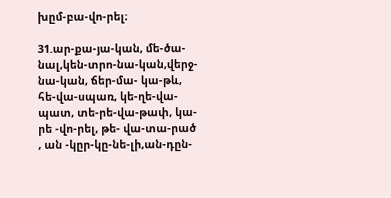խըմ-բա-վո-րել։

31.ար-քա-յա-կան, մե-ծա-նալ,կեն-տրո-նա-կան,վերջ-նա-կան, ճեր-մա- կա-թև, հե-վա-սպառ, կե-ղե-վա-պատ, տե-րե-վա-թափ, կա- րե -վո-րել, թե- վա-տա-րած , ան -կըր-կը-նե-լի,ան-դըն-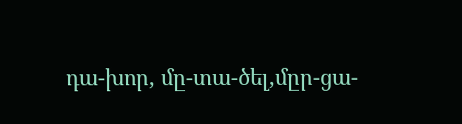դա-խոր, մը-տա-ծել,մըր-ցա-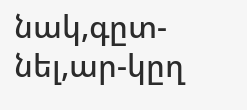նակ,գըտ-նել,ար-կըղ